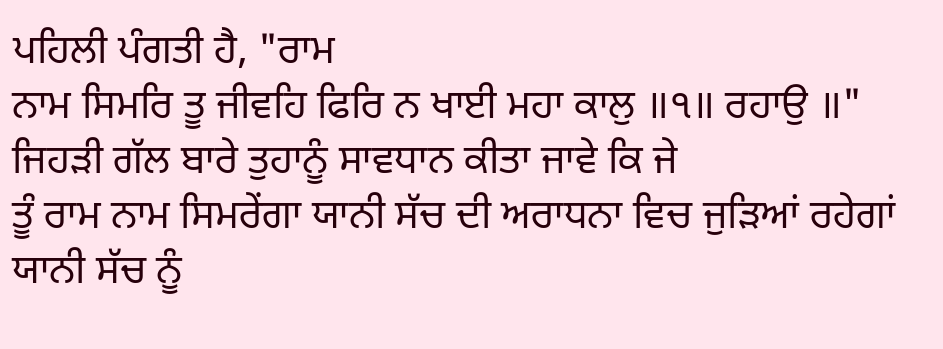ਪਹਿਲੀ ਪੰਗਤੀ ਹੈ, "ਰਾਮ
ਨਾਮ ਸਿਮਰਿ ਤੂ ਜੀਵਹਿ ਫਿਰਿ ਨ ਖਾਈ ਮਹਾ ਕਾਲੁ ॥੧॥ ਰਹਾਉ ॥"
ਜਿਹੜੀ ਗੱਲ ਬਾਰੇ ਤੁਹਾਨੂੰ ਸਾਵਧਾਨ ਕੀਤਾ ਜਾਵੇ ਕਿ ਜੇ
ਤੂੰ ਰਾਮ ਨਾਮ ਸਿਮਰੇਂਗਾ ਯਾਨੀ ਸੱਚ ਦੀ ਅਰਾਧਨਾ ਵਿਚ ਜੁੜਿਆਂ ਰਹੇਗਾਂ ਯਾਨੀ ਸੱਚ ਨੂੰ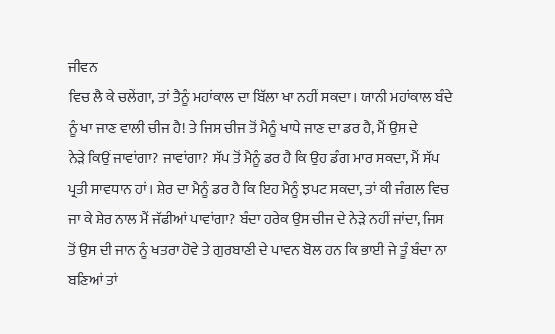ਜੀਵਨ
ਵਿਚ ਲੈ ਕੇ ਚਲੇਂਗਾ, ਤਾਂ ਤੈਨੂੰ ਮਹਾਂਕਾਲ ਦਾ ਬਿੱਲਾ ਖਾ ਨਹੀਂ ਸਕਦਾ। ਯਾਨੀ ਮਹਾਂਕਾਲ ਬੰਦੇ
ਨੂੰ ਖਾ ਜਾਣ ਵਾਲੀ ਚੀਜ ਹੈ! ਤੇ ਜਿਸ ਚੀਜ ਤੋਂ ਮੈਨੂੰ ਖਾਧੇ ਜਾਣ ਦਾ ਡਰ ਹੈ, ਮੈਂ ਉਸ ਦੇ
ਨੇੜੇ ਕਿਉਂ ਜਾਵਾਂਗਾ? ਜਾਵਾਂਗਾ? ਸੱਪ ਤੋਂ ਮੈਨੂੰ ਡਰ ਹੈ ਕਿ ਉਹ ਡੰਗ ਮਾਰ ਸਕਦਾ, ਮੈਂ ਸੱਪ
ਪ੍ਰਤੀ ਸਾਵਧਾਨ ਹਾਂ। ਸ਼ੇਰ ਦਾ ਮੈਨੂੰ ਡਰ ਹੈ ਕਿ ਇਹ ਮੈਨੂੰ ਝਪਟ ਸਕਦਾ, ਤਾਂ ਕੀ ਜੰਗਲ ਵਿਚ
ਜਾ ਕੇ ਸ਼ੇਰ ਨਾਲ ਮੈਂ ਜੱਫੀਆਂ ਪਾਵਾਂਗਾ? ਬੰਦਾ ਹਰੇਕ ਉਸ ਚੀਜ ਦੇ ਨੇੜੇ ਨਹੀਂ ਜਾਂਦਾ, ਜਿਸ
ਤੋਂ ਉਸ ਦੀ ਜਾਨ ਨੂੰ ਖਤਰਾ ਹੋਵੇ ਤੇ ਗੁਰਬਾਣੀ ਦੇ ਪਾਵਨ ਬੋਲ ਹਨ ਕਿ ਭਾਈ ਜੇ ਤੂੰ ਬੰਦਾ ਨਾ
ਬਣਿਆਂ ਤਾਂ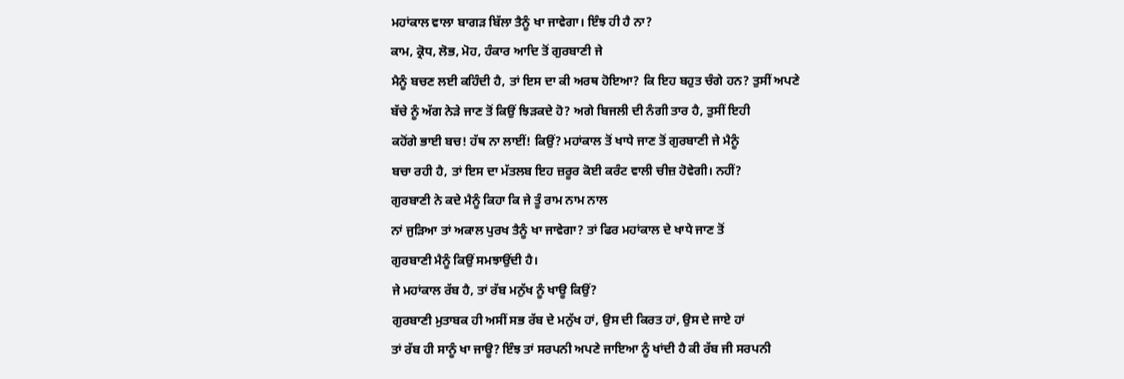ਮਹਾਂਕਾਲ ਵਾਲਾ ਬਾਗੜ ਬਿੱਲਾ ਤੈਨੂੰ ਖਾ ਜਾਵੇਗਾ। ਇੰਝ ਹੀ ਹੈ ਨਾ?
ਕਾਮ, ਕ੍ਰੋਧ, ਲੋਭ, ਮੋਹ, ਹੰਕਾਰ ਆਦਿ ਤੋਂ ਗੁਰਬਾਣੀ ਜੇ
ਮੈਨੂੰ ਬਚਣ ਲਈ ਕਹਿੰਦੀ ਹੈ, ਤਾਂ ਇਸ ਦਾ ਕੀ ਅਰਥ ਹੋਇਆ? ਕਿ ਇਹ ਬਹੁਤ ਚੰਗੇ ਹਨ? ਤੁਸੀਂ ਅਪਣੇ
ਬੱਚੇ ਨੂੰ ਅੱਗ ਨੇੜੇ ਜਾਣ ਤੋਂ ਕਿਉਂ ਝਿੜਕਦੇ ਹੋ? ਅਗੇ ਬਿਜਲੀ ਦੀ ਨੰਗੀ ਤਾਰ ਹੈ, ਤੁਸੀਂ ਇਹੀ
ਕਹੋਂਗੇ ਭਾਈ ਬਚ! ਹੱਥ ਨਾ ਲਾਈਂ! ਕਿਉਂ? ਮਹਾਂਕਾਲ ਤੋਂ ਖਾਧੇ ਜਾਣ ਤੋਂ ਗੁਰਬਾਣੀ ਜੇ ਮੈਨੂੰ
ਬਚਾ ਰਹੀ ਹੈ, ਤਾਂ ਇਸ ਦਾ ਮੱਤਲਬ ਇਹ ਜ਼ਰੂਰ ਕੋਈ ਕਰੰਟ ਵਾਲੀ ਚੀਜ਼ ਹੋਵੇਗੀ। ਨਹੀਂ?
ਗੁਰਬਾਣੀ ਨੇ ਕਦੇ ਮੈਨੂੰ ਕਿਹਾ ਕਿ ਜੇ ਤੂੰ ਰਾਮ ਨਾਮ ਨਾਲ
ਨਾਂ ਜੁੜਿਆ ਤਾਂ ਅਕਾਲ ਪੁਰਖ ਤੈਨੂੰ ਖਾ ਜਾਵੇਗਾ? ਤਾਂ ਫਿਰ ਮਹਾਂਕਾਲ ਦੇ ਖਾਧੇ ਜਾਣ ਤੋਂ
ਗੁਰਬਾਣੀ ਮੈਨੂੰ ਕਿਉਂ ਸਮਝਾਉਂਦੀ ਹੈ।
ਜੇ ਮਹਾਂਕਾਲ ਰੱਬ ਹੈ, ਤਾਂ ਰੱਬ ਮਨੁੱਖ ਨੂੰ ਖਾਊ ਕਿਉਂ?
ਗੁਰਬਾਣੀ ਮੁਤਾਬਕ ਹੀ ਅਸੀਂ ਸਭ ਰੱਬ ਦੇ ਮਨੁੱਖ ਹਾਂ, ਉਸ ਦੀ ਕਿਰਤ ਹਾਂ, ਉਸ ਦੇ ਜਾਏ ਹਾਂ
ਤਾਂ ਰੱਬ ਹੀ ਸਾਨੂੰ ਖਾ ਜਾਊ? ਇੰਝ ਤਾਂ ਸਰਪਨੀ ਅਪਣੇ ਜਾਇਆ ਨੂੰ ਖਾਂਦੀ ਹੈ ਕੀ ਰੱਬ ਜੀ ਸਰਪਨੀ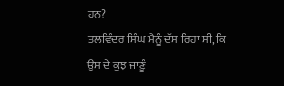ਹਨ?
ਤਲਵਿੰਦਰ ਸਿੰਘ ਮੈਨੂੰ ਦੱਸ ਰਿਹਾ ਸੀ, ਕਿ ਉਸ ਦੇ ਕੁਝ ਜਾਣੂੰ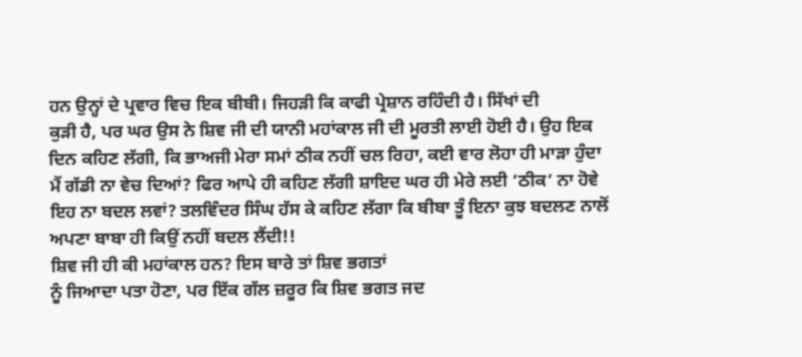ਹਨ ਉਨ੍ਹਾਂ ਦੇ ਪ੍ਰਵਾਰ ਵਿਚ ਇਕ ਬੀਬੀ। ਜਿਹੜੀ ਕਿ ਕਾਫੀ ਪ੍ਰੇਸ਼ਾਨ ਰਹਿੰਦੀ ਹੈ। ਸਿੱਖਾਂ ਦੀ
ਕੁੜੀ ਹੈ, ਪਰ ਘਰ ਉਸ ਨੇ ਸ਼ਿਵ ਜੀ ਦੀ ਯਾਨੀ ਮਹਾਂਕਾਲ ਜੀ ਦੀ ਮੂਰਤੀ ਲਾਈ ਹੋਈ ਹੈ। ਉਹ ਇਕ
ਦਿਨ ਕਹਿਣ ਲੱਗੀ, ਕਿ ਭਾਅਜੀ ਮੇਰਾ ਸਮਾਂ ਠੀਕ ਨਹੀਂ ਚਲ ਰਿਹਾ, ਕਈ ਵਾਰ ਲੋਹਾ ਹੀ ਮਾੜਾ ਹੁੰਦਾ
ਮੈਂ ਗੱਡੀ ਨਾ ਵੇਚ ਦਿਆਂ? ਫਿਰ ਆਪੇ ਹੀ ਕਹਿਣ ਲੱਗੀ ਸ਼ਾਇਦ ਘਰ ਹੀ ਮੇਰੇ ਲਈ ‘ਠੀਕ’ ਨਾ ਹੋਵੇ
ਇਹ ਨਾ ਬਦਲ ਲਵਾਂ? ਤਲਵਿੰਦਰ ਸਿੰਘ ਹੱਸ ਕੇ ਕਹਿਣ ਲੱਗਾ ਕਿ ਬੀਬਾ ਤੂੰ ਇਨਾ ਕੁਝ ਬਦਲਣ ਨਾਲੋਂ
ਅਪਣਾ ਬਾਬਾ ਹੀ ਕਿਉਂ ਨਹੀਂ ਬਦਲ ਲੈਂਦੀ!!
ਸ਼ਿਵ ਜੀ ਹੀ ਕੀ ਮਹਾਂਕਾਲ ਹਨ? ਇਸ ਬਾਰੇ ਤਾਂ ਸ਼ਿਵ ਭਗਤਾਂ
ਨੂੰ ਜਿਆਦਾ ਪਤਾ ਹੋਣਾ, ਪਰ ਇੱਕ ਗੱਲ ਜ਼ਰੂਰ ਕਿ ਸ਼ਿਵ ਭਗਤ ਜਦ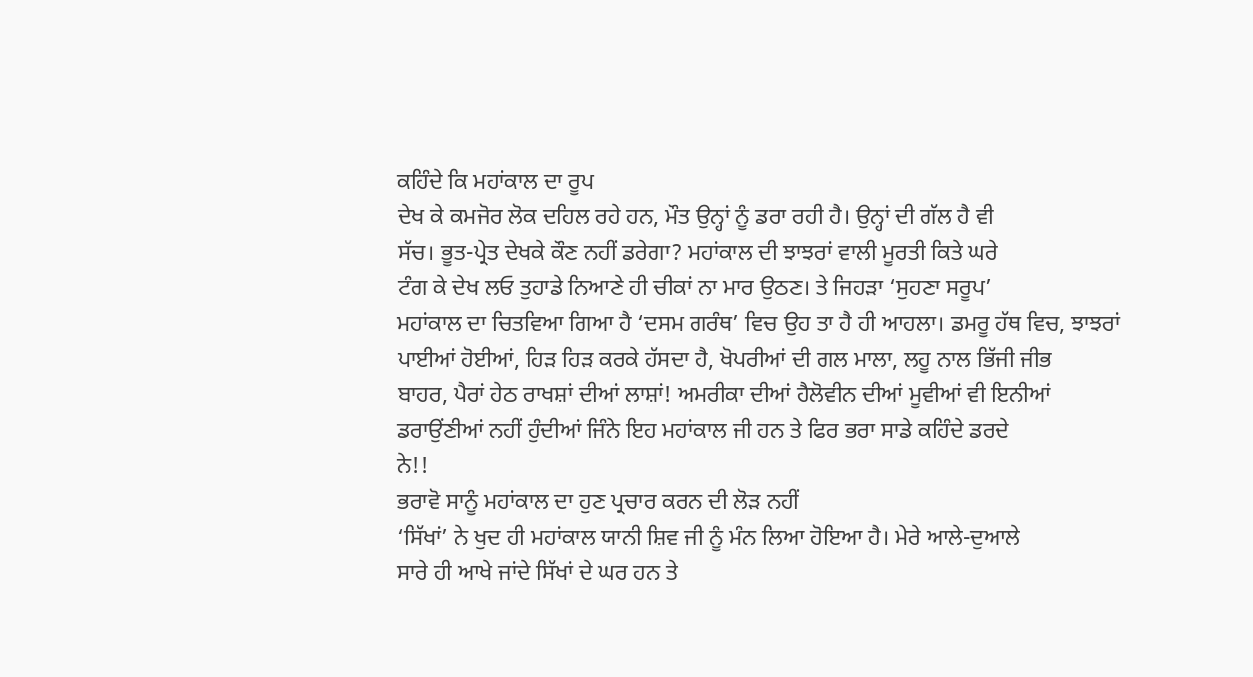ਕਹਿੰਦੇ ਕਿ ਮਹਾਂਕਾਲ ਦਾ ਰੂਪ
ਦੇਖ ਕੇ ਕਮਜੋਰ ਲੋਕ ਦਹਿਲ ਰਹੇ ਹਨ, ਮੌਤ ਉਨ੍ਹਾਂ ਨੂੰ ਡਰਾ ਰਹੀ ਹੈ। ਉਨ੍ਹਾਂ ਦੀ ਗੱਲ ਹੈ ਵੀ
ਸੱਚ। ਭੂਤ-ਪ੍ਰੇਤ ਦੇਖਕੇ ਕੌਣ ਨਹੀਂ ਡਰੇਗਾ? ਮਹਾਂਕਾਲ ਦੀ ਝਾਝਰਾਂ ਵਾਲੀ ਮੂਰਤੀ ਕਿਤੇ ਘਰੇ
ਟੰਗ ਕੇ ਦੇਖ ਲਓ ਤੁਹਾਡੇ ਨਿਆਣੇ ਹੀ ਚੀਕਾਂ ਨਾ ਮਾਰ ਉਠਣ। ਤੇ ਜਿਹੜਾ ‘ਸੁਹਣਾ ਸਰੂਪ’
ਮਹਾਂਕਾਲ ਦਾ ਚਿਤਵਿਆ ਗਿਆ ਹੈ ‘ਦਸਮ ਗਰੰਥ’ ਵਿਚ ਉਹ ਤਾ ਹੈ ਹੀ ਆਹਲਾ। ਡਮਰੂ ਹੱਥ ਵਿਚ, ਝਾਝਰਾਂ
ਪਾਈਆਂ ਹੋਈਆਂ, ਹਿੜ ਹਿੜ ਕਰਕੇ ਹੱਸਦਾ ਹੈ, ਖੋਪਰੀਆਂ ਦੀ ਗਲ ਮਾਲਾ, ਲਹੂ ਨਾਲ ਭਿੱਜੀ ਜੀਭ
ਬਾਹਰ, ਪੈਰਾਂ ਹੇਠ ਰਾਖਸ਼ਾਂ ਦੀਆਂ ਲਾਸ਼ਾਂ! ਅਮਰੀਕਾ ਦੀਆਂ ਹੈਲੋਵੀਨ ਦੀਆਂ ਮੂਵੀਆਂ ਵੀ ਇਨੀਆਂ
ਡਰਾਉਂਣੀਆਂ ਨਹੀਂ ਹੁੰਦੀਆਂ ਜਿੰਨੇ ਇਹ ਮਹਾਂਕਾਲ ਜੀ ਹਨ ਤੇ ਫਿਰ ਭਰਾ ਸਾਡੇ ਕਹਿੰਦੇ ਡਰਦੇ
ਨੇ!!
ਭਰਾਵੋ ਸਾਨੂੰ ਮਹਾਂਕਾਲ ਦਾ ਹੁਣ ਪ੍ਰਚਾਰ ਕਰਨ ਦੀ ਲੋੜ ਨਹੀਂ
‘ਸਿੱਖਾਂ’ ਨੇ ਖੁਦ ਹੀ ਮਹਾਂਕਾਲ ਯਾਨੀ ਸ਼ਿਵ ਜੀ ਨੂੰ ਮੰਨ ਲਿਆ ਹੋਇਆ ਹੈ। ਮੇਰੇ ਆਲੇ-ਦੁਆਲੇ
ਸਾਰੇ ਹੀ ਆਖੇ ਜਾਂਦੇ ਸਿੱਖਾਂ ਦੇ ਘਰ ਹਨ ਤੇ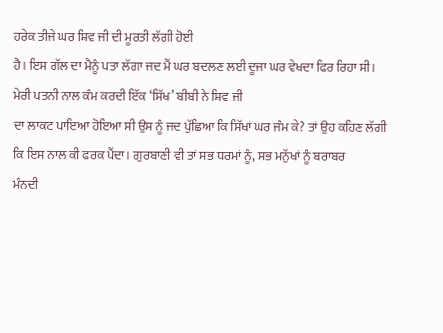ਹਰੇਕ ਤੀਜੇ ਘਰ ਸ਼ਿਵ ਜੀ ਦੀ ਮੂਰਤੀ ਲੱਗੀ ਹੋਈ
ਹੈ। ਇਸ ਗੱਲ ਦਾ ਮੈਨੂੰ ਪਤਾ ਲੱਗਾ ਜਦ ਮੈਂ ਘਰ ਬਦਲਣ ਲਈ ਦੂਜਾ ਘਰ ਵੇਖਦਾ ਫਿਰ ਰਿਹਾ ਸੀ।
ਮੇਰੀ ਪਤਨੀ ਨਾਲ ਕੰਮ ਕਰਦੀ ਇੱਕ ‘ਸਿੱਖ’ ਬੀਬੀ ਨੇ ਸ਼ਿਵ ਜੀ
ਦਾ ਲਾਕਟ ਪਾਇਆ ਹੋਇਆ ਸੀ ਉਸ ਨੂੰ ਜਦ ਪੁੱਛਿਆ ਕਿ ਸਿੱਖਾਂ ਘਰ ਜੰਮ ਕੇ? ਤਾਂ ਉਹ ਕਹਿਣ ਲੱਗੀ
ਕਿ ਇਸ ਨਾਲ ਕੀ ਫਰਕ ਪੈਂਦਾ। ਗੁਰਬਾਣੀ ਵੀ ਤਾਂ ਸਭ ਧਰਮਾਂ ਨੂੰ, ਸਭ ਮਨੁੱਖਾਂ ਨੂੰ ਬਰਾਬਰ
ਮੰਨਦੀ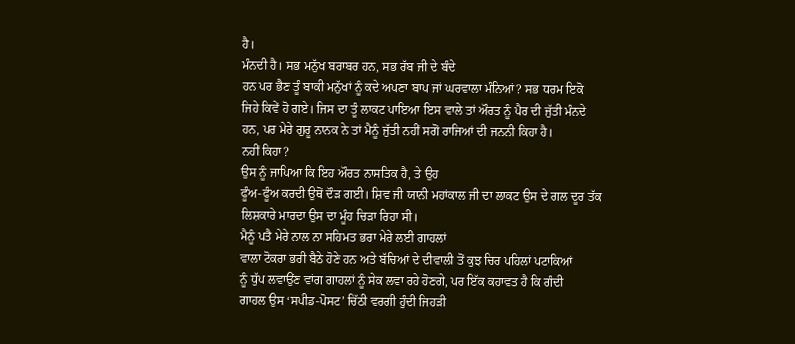ਹੈ।
ਮੰਨਦੀ ਹੈ। ਸਭ ਮਨੁੱਖ ਬਰਾਬਰ ਹਨ, ਸਭ ਰੱਬ ਜੀ ਦੇ ਬੰਦੇ
ਹਨ ਪਰ ਭੈਣ ਤੂੰ ਬਾਕੀ ਮਨੁੱਖਾਂ ਨੂੰ ਕਦੇ ਅਪਣਾ ਬਾਪ ਜਾਂ ਘਰਵਾਲਾ ਮੰਨਿਆਂ? ਸਭ ਧਰਮ ਇਕੋ
ਜਿਹੇ ਕਿਵੇਂ ਹੋ ਗਏ। ਜਿਸ ਦਾ ਤੂੰ ਲਾਕਟ ਪਾਇਆ ਇਸ ਵਾਲੇ ਤਾਂ ਔਰਤ ਨੂੰ ਪੈਰ ਦੀ ਜੁੱਤੀ ਮੰਨਦੇ
ਹਨ, ਪਰ ਮੇਰੇ ਗੁਰੂ ਨਾਨਕ ਨੇ ਤਾਂ ਮੈਨੂੰ ਜੁੱਤੀ ਨਹੀਂ ਸਗੋਂ ਰਾਜਿਆਂ ਦੀ ਜਨਨੀ ਕਿਹਾ ਹੈ।
ਨਹੀਂ ਕਿਹਾ?
ਉਸ ਨੂੰ ਜਾਪਿਆ ਕਿ ਇਹ ਔਰਤ ਨਾਸਤਿਕ ਹੈ, ਤੇ ਉਹ
ਫੂੰਅ-ਫੂੰਅ ਕਰਦੀ ਉਥੋਂ ਦੌੜ ਗਈ। ਸ਼ਿਵ ਜੀ ਯਾਨੀ ਮਹਾਂਕਾਲ ਜੀ ਦਾ ਲਾਕਟ ਉਸ ਦੇ ਗਲ ਦੂਰ ਤੱਕ
ਲਿਸ਼ਕਾਰੇ ਮਾਰਦਾ ਉਸ ਦਾ ਮੂੰਹ ਚਿੜਾ ਰਿਹਾ ਸੀ।
ਮੈਨੂੰ ਪਤੈ ਮੇਰੇ ਨਾਲ ਨਾ ਸਹਿਮਤ ਭਰਾ ਮੇਰੇ ਲਈ ਗਾਹਲਾਂ
ਵਾਲਾ ਟੋਕਰਾ ਭਰੀ ਬੈਠੇ ਹੋਣੇ ਹਨ ਅਤੇ ਬੱਚਿਆਂ ਦੇ ਦੀਵਾਲੀ ਤੋਂ ਕੁਝ ਚਿਰ ਪਹਿਲਾਂ ਪਟਾਕਿਆਂ
ਨੂੰ ਧੁੱਪ ਲਵਾਉਂਣ ਵਾਂਗ ਗਾਹਲਾਂ ਨੂੰ ਸੇਕ ਲਵਾ ਰਹੇ ਹੋਣਗੇ, ਪਰ ਇੱਕ ਕਹਾਵਤ ਹੈ ਕਿ ਗੰਦੀ
ਗਾਹਲ ਉਸ ‘ਸਪੀਡ-ਪੋਸਟ’ ਚਿੱਠੀ ਵਰਗੀ ਹੁੰਦੀ ਜਿਹੜੀ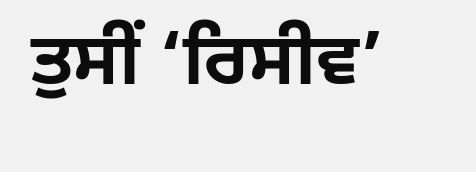ਤੁਸੀਂ ‘ਰਿਸੀਵ’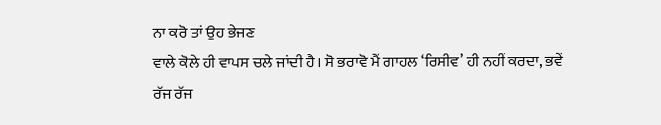ਨਾ ਕਰੋ ਤਾਂ ਉਹ ਭੇਜਣ
ਵਾਲੇ ਕੋਲੇ ਹੀ ਵਾਪਸ ਚਲੇ ਜਾਂਦੀ ਹੈ। ਸੋ ਭਰਾਵੋ ਮੈਂ ਗਾਹਲ ‘ਰਿਸੀਵ’ ਹੀ ਨਹੀਂ ਕਰਦਾ, ਭਵੇਂ
ਰੱਜ ਰੱਜ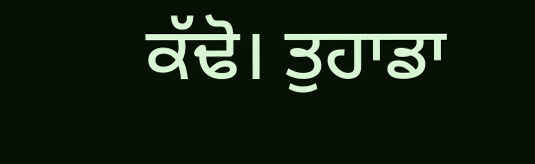ਕੱਢੋ। ਤੁਹਾਡਾ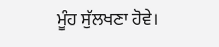ਮੂੰਹ ਸੁੱਲਖਣਾ ਹੋਵੇ।